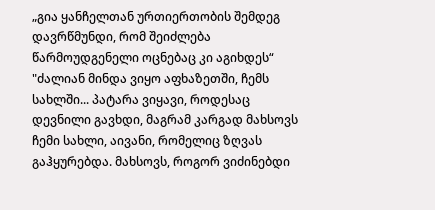„გია ყანჩელთან ურთიერთობის შემდეგ დავრწმუნდი, რომ შეიძლება წარმოუდგენელი ოცნებაც კი აგიხდეს“
"ძალიან მინდა ვიყო აფხაზეთში, ჩემს სახლში... პატარა ვიყავი, როდესაც დევნილი გავხდი, მაგრამ კარგად მახსოვს ჩემი სახლი, აივანი, რომელიც ზღვას გაჰყურებდა. მახსოვს, როგორ ვიძინებდი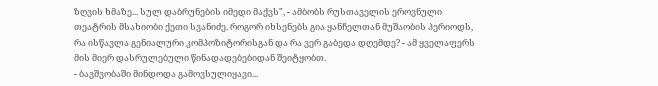ზღვის ხმაზე... სულ დაბრუნების იმედი მაქვს", - ამბობს რუსთაველის ეროვნული თეატრის მსახიობი ქეთი სვანიძე. როგორ იხსენებს გია ყანჩელთან მუშაობის პერიოდს, რა ისწავლა გენიალური კომპოზიტორისგან და რა ვერ გაბედა დღემდე? - ამ ყველაფერს მის მიერ დასრულებული წინადადებებიდან შეიტყობთ.
- ბავშვობაში მინდოდა გამოვსულიყავი...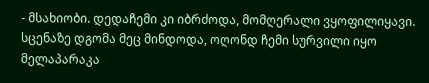- მსახიობი. დედაჩემი კი იბრძოდა, მომღერალი ვყოფილიყავი. სცენაზე დგომა მეც მინდოდა, ოღონდ ჩემი სურვილი იყო მელაპარაკა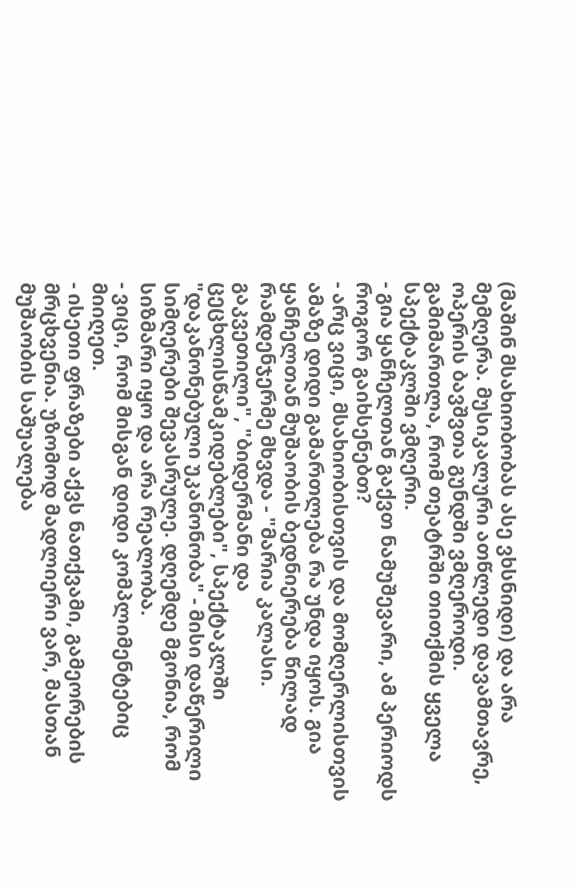(მაშინ მსახიობობას ასე ვხსნიდი) და არა მემღერა. მუსიკალური ათწლედი დავამთავრე, ოპერის ბავშვთა გუნდში ვმღეროდი. გამიმართლა, რომ თეატრში თითქმის ყველა სპექტაკლში ვმღერი.
- გია ყანჩელთან გაქვთ ნამუშევარი, ამ პერიოდს როგორ გაიხსენებთ?
- არც ვიცი, მსახიობისთვის და მომღერლისთვის ამაზე დიდი გამართლება რა უნდა იყოს. გია ყანჩელთან მუშაობის ბედნიერება წილად რამდენჯერმე მხვდა - "მარია კალასი. გაკვეთილი", "ბიდერმანი და ცეცხლისწამკიდებლები", სპექტაკლში "დაკანონებული უკანონობა" - მისი დაწერილი სიმღერები შევასრულე. დღემდე მგონია, რომ სიზმარი იყო და არა რეალობა.
- ვიცი, რომ მისგან დიდი კომპლიმენტებიც მიიღეთ.
- ისეთი ფრაზები აქვს ნათქვამი, გამეორების მრცხვენია. უზომოდ მადლიერი ვარ, მასთან მუშაობის საშუალება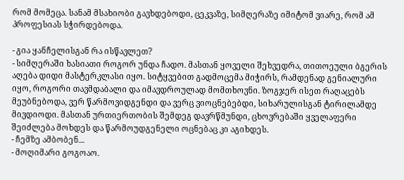რომ მომეცა. სანამ მსახიობი გავხდებოდი, ცეკვაზე, სიმღერაზე იმიტომ ვიარე, რომ ამ პროფესიას სჭირდებოდა.

- გია ყანჩელისგან რა ისწავლეთ?
- სიმღერაში ხასიათი როგორ უნდა ჩადო. მასთან ყოველი შეხვედრა, თითოეული ბგერის აღება დიდი მასტერკლასი იყო. სიტყვებით გადმოცემა მიჭირს, რამდენად გენიალური იყო, როგორი თავმდაბალი და იმავდროულად მომთხოვნი. ზოგჯერ ისეთ რაღაცებს მეუბნებოდა, ვერ წარმოვიდგენდი და ვერც ვიოცნებებდი, სიხარულისგან ტირილამდე მივდიოდი. მასთან ურთიერთობის შემდეგ დავრწმუნდი, ცხოვრებაში ყველაფერი შეიძლება მოხდეს და წარმოუდგენელი ოცნებაც კი აგიხდეს.
- ჩემზე ამბობენ...
- მოღიმარი გოგოაო.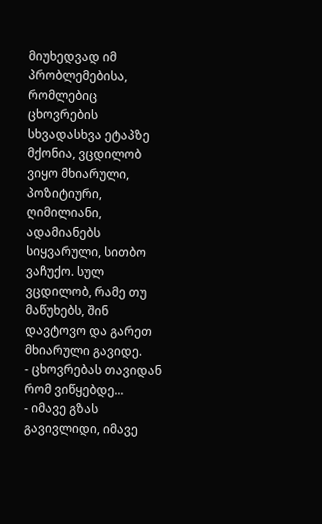მიუხედვად იმ პრობლემებისა, რომლებიც ცხოვრების სხვადასხვა ეტაპზე მქონია, ვცდილობ ვიყო მხიარული, პოზიტიური, ღიმილიანი, ადამიანებს სიყვარული, სითბო ვაჩუქო. სულ ვცდილობ, რამე თუ მაწუხებს, შინ დავტოვო და გარეთ მხიარული გავიდე.
- ცხოვრებას თავიდან რომ ვიწყებდე...
- იმავე გზას გავივლიდი, იმავე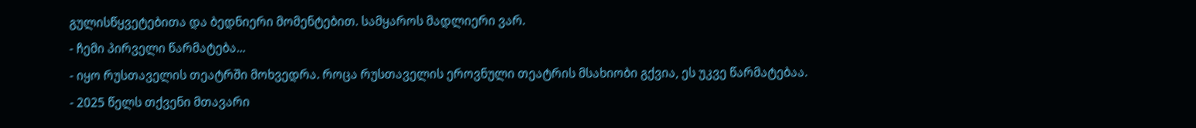გულისწყვეტებითა და ბედნიერი მომენტებით. სამყაროს მადლიერი ვარ.
- ჩემი პირველი წარმატება...
- იყო რუსთაველის თეატრში მოხვედრა. როცა რუსთაველის ეროვნული თეატრის მსახიობი გქვია, ეს უკვე წარმატებაა.
- 2025 წელს თქვენი მთავარი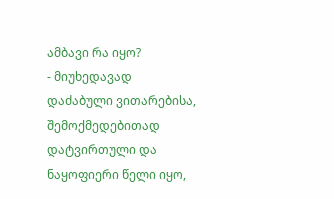ამბავი რა იყო?
- მიუხედავად დაძაბული ვითარებისა, შემოქმედებითად დატვირთული და ნაყოფიერი წელი იყო,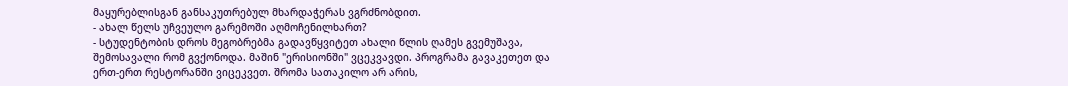მაყურებლისგან განსაკუთრებულ მხარდაჭერას ვგრძნობდით.
- ახალ წელს უჩვეულო გარემოში აღმოჩენილხართ?
- სტუდენტობის დროს მეგობრებმა გადავწყვიტეთ ახალი წლის ღამეს გვემუშავა, შემოსავალი რომ გვქონოდა. მაშინ "ერისიონში" ვცეკვავდი. პროგრამა გავაკეთეთ და ერთ-ერთ რესტორანში ვიცეკვეთ. შრომა სათაკილო არ არის,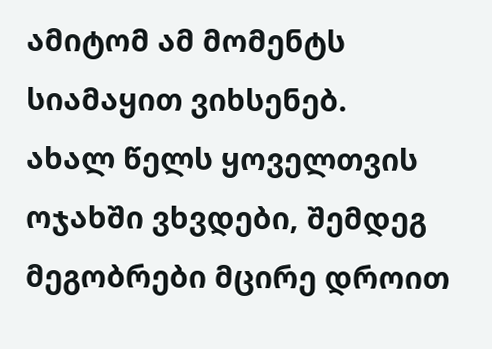ამიტომ ამ მომენტს სიამაყით ვიხსენებ.
ახალ წელს ყოველთვის ოჯახში ვხვდები, შემდეგ მეგობრები მცირე დროით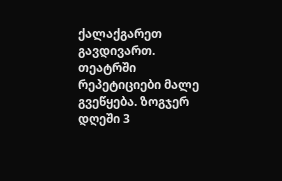ქალაქგარეთ გავდივართ. თეატრში რეპეტიციები მალე გვეწყება. ზოგჯერ დღეში 3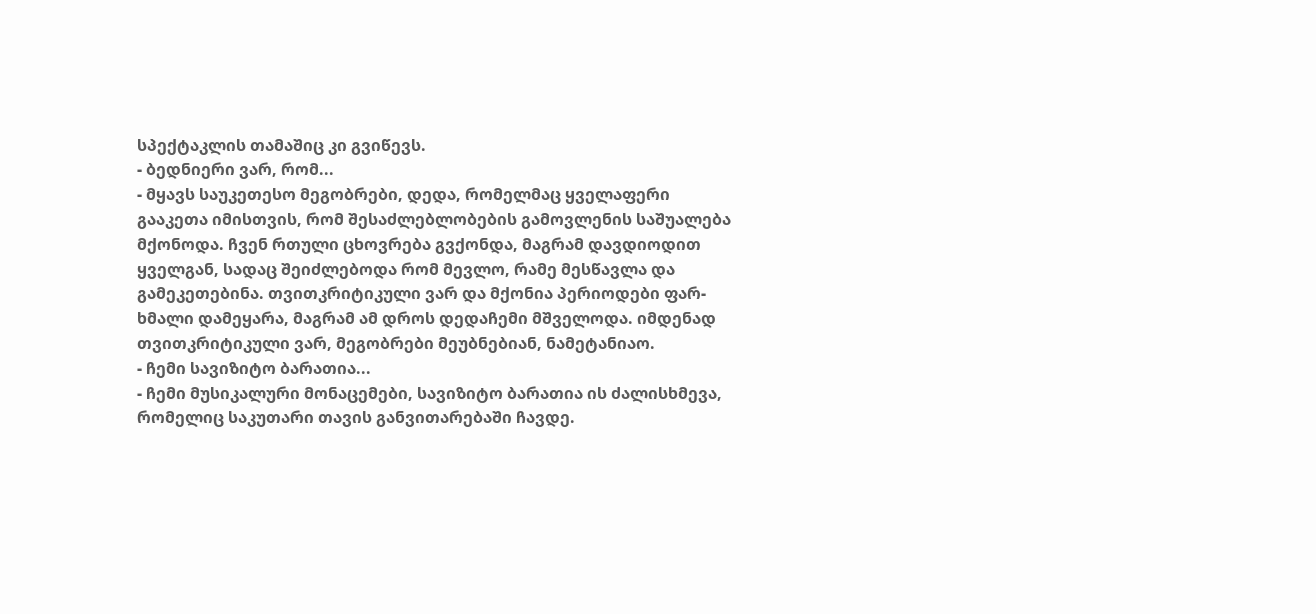სპექტაკლის თამაშიც კი გვიწევს.
- ბედნიერი ვარ, რომ...
- მყავს საუკეთესო მეგობრები, დედა, რომელმაც ყველაფერი გააკეთა იმისთვის, რომ შესაძლებლობების გამოვლენის საშუალება მქონოდა. ჩვენ რთული ცხოვრება გვქონდა, მაგრამ დავდიოდით ყველგან, სადაც შეიძლებოდა რომ მევლო, რამე მესწავლა და გამეკეთებინა. თვითკრიტიკული ვარ და მქონია პერიოდები ფარ-ხმალი დამეყარა, მაგრამ ამ დროს დედაჩემი მშველოდა. იმდენად თვითკრიტიკული ვარ, მეგობრები მეუბნებიან, ნამეტანიაო.
- ჩემი სავიზიტო ბარათია...
- ჩემი მუსიკალური მონაცემები, სავიზიტო ბარათია ის ძალისხმევა, რომელიც საკუთარი თავის განვითარებაში ჩავდე.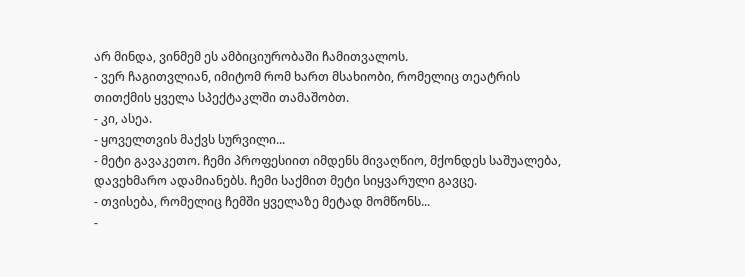არ მინდა, ვინმემ ეს ამბიციურობაში ჩამითვალოს.
- ვერ ჩაგითვლიან, იმიტომ რომ ხართ მსახიობი, რომელიც თეატრის თითქმის ყველა სპექტაკლში თამაშობთ.
- კი, ასეა.
- ყოველთვის მაქვს სურვილი...
- მეტი გავაკეთო. ჩემი პროფესიით იმდენს მივაღწიო, მქონდეს საშუალება, დავეხმარო ადამიანებს. ჩემი საქმით მეტი სიყვარული გავცე.
- თვისება, რომელიც ჩემში ყველაზე მეტად მომწონს...
-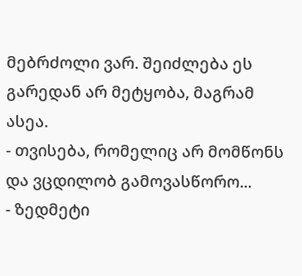მებრძოლი ვარ. შეიძლება ეს გარედან არ მეტყობა, მაგრამ ასეა.
- თვისება, რომელიც არ მომწონს და ვცდილობ გამოვასწორო...
- ზედმეტი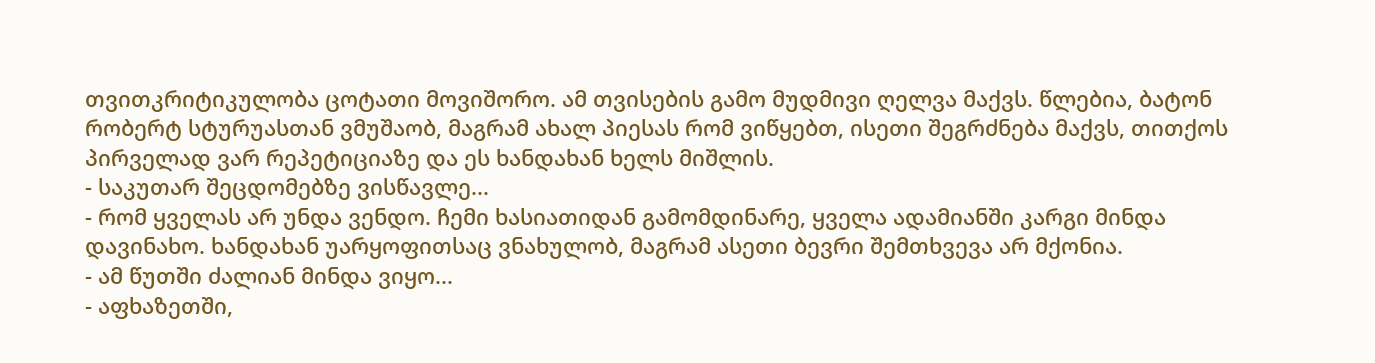თვითკრიტიკულობა ცოტათი მოვიშორო. ამ თვისების გამო მუდმივი ღელვა მაქვს. წლებია, ბატონ რობერტ სტურუასთან ვმუშაობ, მაგრამ ახალ პიესას რომ ვიწყებთ, ისეთი შეგრძნება მაქვს, თითქოს პირველად ვარ რეპეტიციაზე და ეს ხანდახან ხელს მიშლის.
- საკუთარ შეცდომებზე ვისწავლე...
- რომ ყველას არ უნდა ვენდო. ჩემი ხასიათიდან გამომდინარე, ყველა ადამიანში კარგი მინდა დავინახო. ხანდახან უარყოფითსაც ვნახულობ, მაგრამ ასეთი ბევრი შემთხვევა არ მქონია.
- ამ წუთში ძალიან მინდა ვიყო...
- აფხაზეთში,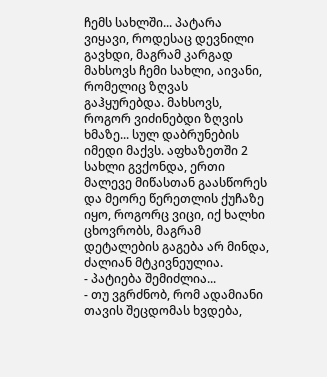ჩემს სახლში... პატარა ვიყავი, როდესაც დევნილი გავხდი, მაგრამ კარგად მახსოვს ჩემი სახლი, აივანი, რომელიც ზღვას გაჰყურებდა. მახსოვს, როგორ ვიძინებდი ზღვის ხმაზე... სულ დაბრუნების იმედი მაქვს. აფხაზეთში 2 სახლი გვქონდა, ერთი მალევე მიწასთან გაასწორეს და მეორე წერეთლის ქუჩაზე იყო, როგორც ვიცი, იქ ხალხი ცხოვრობს, მაგრამ დეტალების გაგება არ მინდა, ძალიან მტკივნეულია.
- პატიება შემიძლია...
- თუ ვგრძნობ, რომ ადამიანი თავის შეცდომას ხვდება,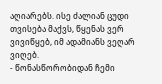აღიარებს. ისე ძალიან ცუდი თვისება მაქვს, წყენას ვერ ვივიწყებ, იმ ადამიანს ვეღარ ვიღებ.
- წონასწორობიდან ჩემი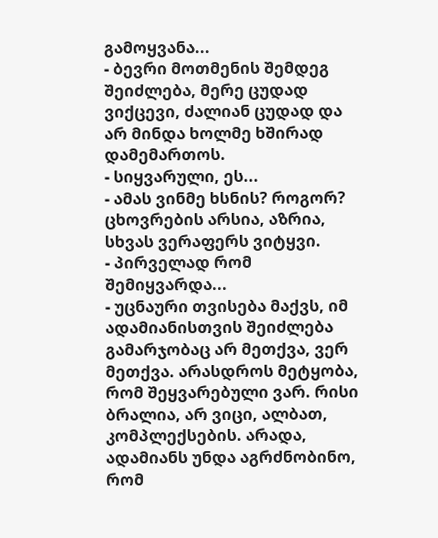გამოყვანა...
- ბევრი მოთმენის შემდეგ შეიძლება, მერე ცუდად ვიქცევი, ძალიან ცუდად და არ მინდა ხოლმე ხშირად დამემართოს.
- სიყვარული, ეს...
- ამას ვინმე ხსნის? როგორ? ცხოვრების არსია, აზრია, სხვას ვერაფერს ვიტყვი.
- პირველად რომ შემიყვარდა...
- უცნაური თვისება მაქვს, იმ ადამიანისთვის შეიძლება გამარჯობაც არ მეთქვა, ვერ მეთქვა. არასდროს მეტყობა, რომ შეყვარებული ვარ. რისი ბრალია, არ ვიცი, ალბათ, კომპლექსების. არადა, ადამიანს უნდა აგრძნობინო, რომ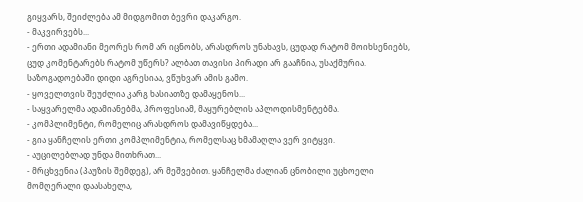გიყვარს, შეიძლება ამ მიდგომით ბევრი დაკარგო.
- მაკვირვებს...
- ერთი ადამიანი მეორეს რომ არ იცნობს, არასდროს უნახავს, ცუდად რატომ მოიხსენიებს, ცუდ კომენტარებს რატომ უწერს? ალბათ თავისი პირადი არ გააჩნია, უსაქმურია. საზოგადოებაში დიდი აგრესიაა, ვწუხვარ ამის გამო.
- ყოველთვის შეუძლია კარგ ხასიათზე დამაყენოს...
- საყვარელმა ადამიანებმა, პროფესიამ, მაყურებლის აპლოდისმენტებმა.
- კომპლიმენტი, რომელიც არასდროს დამავიწყდება...
- გია ყანჩელის ერთი კომპლიმენტია, რომელსაც ხმამაღლა ვერ ვიტყვი.
- აუცილებლად უნდა მითხრათ...
- მრცხვენია (პაუზის შემდეგ), არ მეშვებით. ყანჩელმა ძალიან ცნობილი უცხოელი მომღერალი დაასახელა,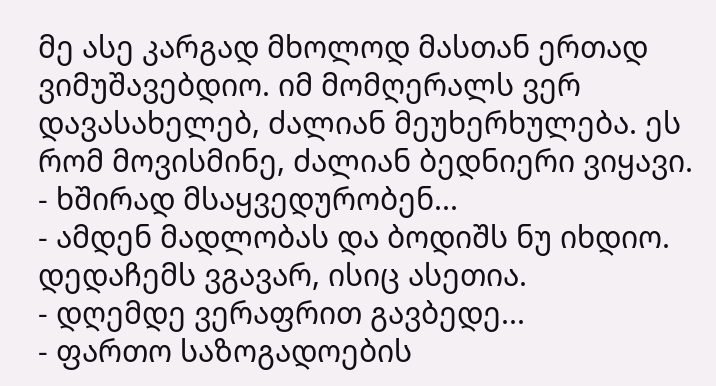მე ასე კარგად მხოლოდ მასთან ერთად ვიმუშავებდიო. იმ მომღერალს ვერ დავასახელებ, ძალიან მეუხერხულება. ეს რომ მოვისმინე, ძალიან ბედნიერი ვიყავი.
- ხშირად მსაყვედურობენ...
- ამდენ მადლობას და ბოდიშს ნუ იხდიო. დედაჩემს ვგავარ, ისიც ასეთია.
- დღემდე ვერაფრით გავბედე...
- ფართო საზოგადოების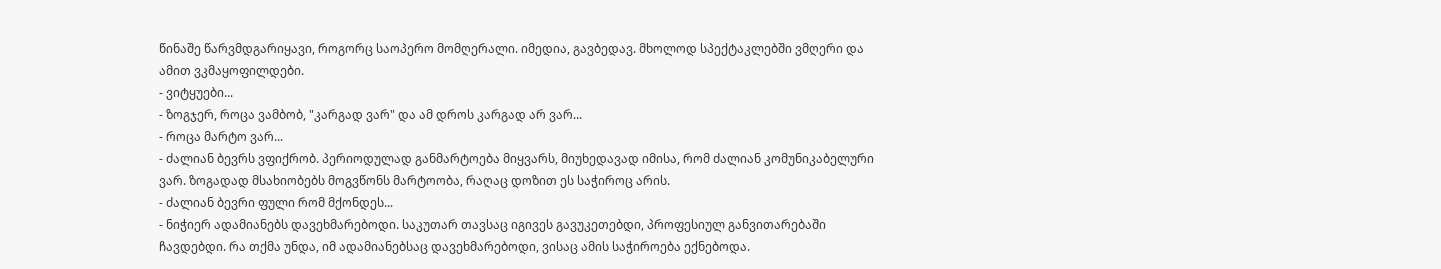წინაშე წარვმდგარიყავი, როგორც საოპერო მომღერალი. იმედია, გავბედავ. მხოლოდ სპექტაკლებში ვმღერი და ამით ვკმაყოფილდები.
- ვიტყუები...
- ზოგჯერ, როცა ვამბობ, "კარგად ვარ" და ამ დროს კარგად არ ვარ...
- როცა მარტო ვარ...
- ძალიან ბევრს ვფიქრობ. პერიოდულად განმარტოება მიყვარს, მიუხედავად იმისა, რომ ძალიან კომუნიკაბელური ვარ. ზოგადად მსახიობებს მოგვწონს მარტოობა, რაღაც დოზით ეს საჭიროც არის.
- ძალიან ბევრი ფული რომ მქონდეს...
- ნიჭიერ ადამიანებს დავეხმარებოდი. საკუთარ თავსაც იგივეს გავუკეთებდი, პროფესიულ განვითარებაში ჩავდებდი. რა თქმა უნდა, იმ ადამიანებსაც დავეხმარებოდი, ვისაც ამის საჭიროება ექნებოდა.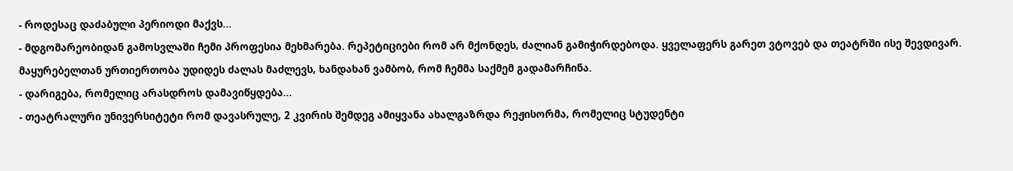- როდესაც დაძაბული პერიოდი მაქვს...
- მდგომარეობიდან გამოსვლაში ჩემი პროფესია მეხმარება. რეპეტიციები რომ არ მქონდეს, ძალიან გამიჭირდებოდა. ყველაფერს გარეთ ვტოვებ და თეატრში ისე შევდივარ. მაყურებელთან ურთიერთობა უდიდეს ძალას მაძლევს, ხანდახან ვამბობ, რომ ჩემმა საქმემ გადამარჩინა.
- დარიგება, რომელიც არასდროს დამავიწყდება...
- თეატრალური უნივერსიტეტი რომ დავასრულე, 2 კვირის შემდეგ ამიყვანა ახალგაზრდა რეჟისორმა, რომელიც სტუდენტი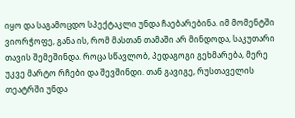იყო და საგამოცდო სპექტაკლი უნდა ჩაებარებინა. იმ მომენტში ვიორჭოფე, განა ის, რომ მასთან თამაში არ მინდოდა, საკუთარი თავის შემეშინდა. როცა სწავლობ, პედაგოგი გეხმარება, მერე უკვე მარტო რჩები და შევშინდი. თან გავიგე, რუსთაველის თეატრში უნდა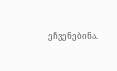ეჩვენებინა.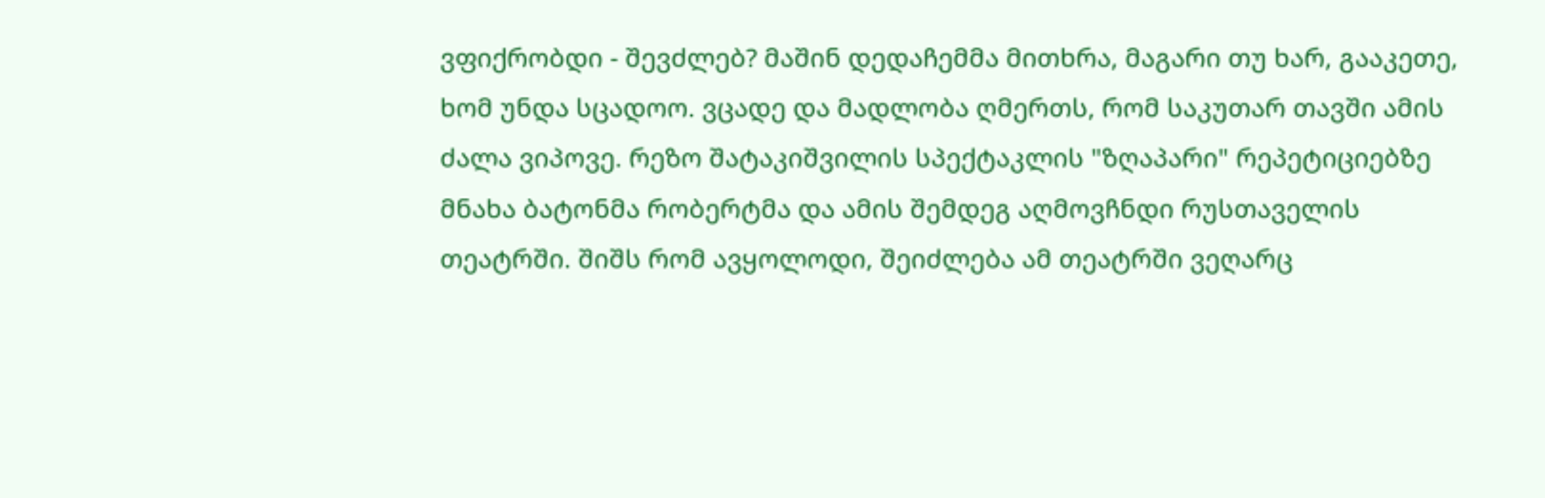ვფიქრობდი - შევძლებ? მაშინ დედაჩემმა მითხრა, მაგარი თუ ხარ, გააკეთე, ხომ უნდა სცადოო. ვცადე და მადლობა ღმერთს, რომ საკუთარ თავში ამის ძალა ვიპოვე. რეზო შატაკიშვილის სპექტაკლის "ზღაპარი" რეპეტიციებზე მნახა ბატონმა რობერტმა და ამის შემდეგ აღმოვჩნდი რუსთაველის თეატრში. შიშს რომ ავყოლოდი, შეიძლება ამ თეატრში ვეღარც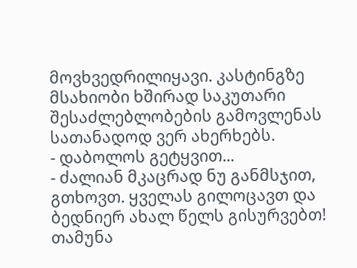მოვხვედრილიყავი. კასტინგზე მსახიობი ხშირად საკუთარი შესაძლებლობების გამოვლენას სათანადოდ ვერ ახერხებს.
- დაბოლოს გეტყვით...
- ძალიან მკაცრად ნუ განმსჯით, გთხოვთ. ყველას გილოცავთ და ბედნიერ ახალ წელს გისურვებთ!
თამუნა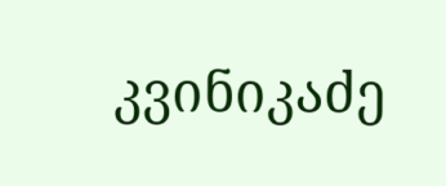კვინიკაძე